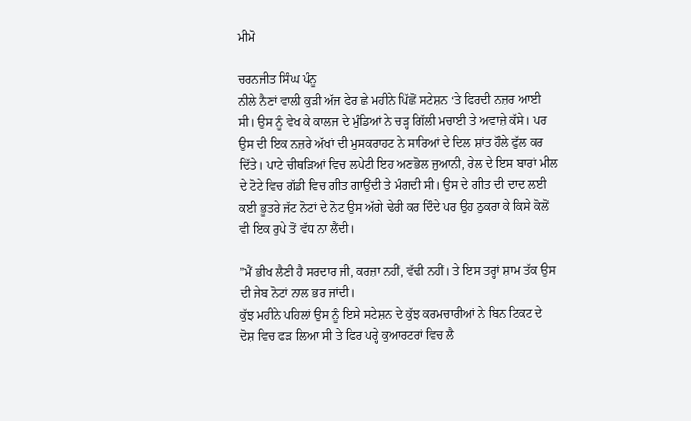ਮੀਮੋ

ਚਰਨਜੀਤ ਸਿੰਘ ਪੰਨੂ
ਨੀਲੇ ਨੈਣਾਂ ਵਾਲੀ ਕੁੜੀ ਅੱਜ ਫੇਰ ਛੇ ਮਹੀਨੇ ਪਿੱਛੋਂ ਸਟੇਸ਼ਨ ‘ਤੇ ਫਿਰਦੀ ਨਜ਼ਰ ਆਈ ਸੀ। ਉਸ ਨੂੰ ਵੇਖ ਕੇ ਕਾਲਜ ਦੇ ਮੁੰਡਿਆਂ ਨੇ ਚੜ੍ਹ ਗਿੱਲੀ ਮਚਾਈ ਤੇ ਅਵਾਜ਼ੇ ਕੱਸੇ। ਪਰ ਉਸ ਦੀ ਇਕ ਨਜ਼ਰੇ ਅੱਖਾਂ ਦੀ ਮੁਸਕਰਾਹਟ ਨੇ ਸਾਰਿਆਂ ਦੇ ਦਿਲ ਸ਼ਾਂਤ ਹੌਲੇ ਫੁੱਲ ਕਰ ਦਿੱਤੇ। ਪਾਟੇ ਚੀਥੜਿਆਂ ਵਿਚ ਲਪੇਟੀ ਇਹ ਅਣਭੋਲ ਜੁਆਨੀ, ਰੇਲ ਦੇ ਇਸ ਬਾਰਾਂ ਮੀਲ ਦੇ ਟੋਟੇ ਵਿਚ ਗੱਡੀ ਵਿਚ ਗੀਤ ਗਾਉਂਦੀ ਤੇ ਮੰਗਦੀ ਸੀ। ਉਸ ਦੇ ਗੀਤ ਦੀ ਦਾਦ ਲਈ ਕਈ ਭੂਤਰੇ ਜੱਟ ਨੋਟਾਂ ਦੇ ਨੋਟ ਉਸ ਅੱਗੇ ਢੇਰੀ ਕਰ ਦਿੰਦੇ ਪਰ ਉਹ ਠੁਕਰਾ ਕੇ ਕਿਸੇ ਕੋਲੋਂ ਵੀ ਇਕ ਰੁਪੇ ਤੋਂ ਵੱਧ ਨਾ ਲੈਂਦੀ।

”ਮੈਂ ਭੀਖ ਲੈਣੀ ਹੈ ਸਰਦਾਰ ਜੀ, ਕਰਜ਼ਾ ਨਹੀਂ, ਵੱਢੀ ਨਹੀਂ। ਤੇ ਇਸ ਤਰ੍ਹਾਂ ਸ਼ਾਮ ਤੱਕ ਉਸ ਦੀ ਜੇਬ ਨੋਟਾਂ ਨਾਲ ਭਰ ਜਾਂਦੀ।
ਕੁੱਝ ਮਹੀਨੇ ਪਹਿਲਾਂ ਉਸ ਨੂੰ ਇਸੇ ਸਟੇਸ਼ਨ ਦੇ ਕੁੱਝ ਕਰਮਚਾਰੀਆਂ ਨੇ ਬਿਨ ਟਿਕਟ ਦੇ ਦੋਸ਼ ਵਿਚ ਫੜ ਲਿਆ ਸੀ ਤੇ ਫਿਰ ਪਰ੍ਹੇ ਕੁਆਰਟਰਾਂ ਵਿਚ ਲੈ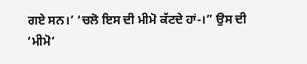ਗਏ ਸਨ।’ ‘ਚਲੋ ਇਸ ਦੀ ਮੀਮੋ ਕੱਟਦੇ ਹਾਂ-।” ਉਸ ਦੀ ‘ਮੀਮੋ’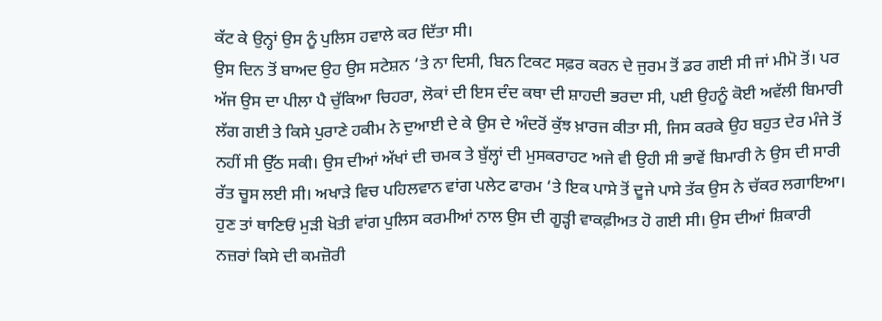ਕੱਟ ਕੇ ਉਨ੍ਹਾਂ ਉਸ ਨੂੰ ਪੁਲਿਸ ਹਵਾਲੇ ਕਰ ਦਿੱਤਾ ਸੀ।
ਉਸ ਦਿਨ ਤੋਂ ਬਾਅਦ ਉਹ ਉਸ ਸਟੇਸ਼ਨ ‘ਤੇ ਨਾ ਦਿਸੀ, ਬਿਨ ਟਿਕਟ ਸਫ਼ਰ ਕਰਨ ਦੇ ਜੁਰਮ ਤੋਂ ਡਰ ਗਈ ਸੀ ਜਾਂ ਮੀਮੋ ਤੋਂ। ਪਰ ਅੱਜ ਉਸ ਦਾ ਪੀਲਾ ਪੈ ਚੁੱਕਿਆ ਚਿਹਰਾ, ਲੋਕਾਂ ਦੀ ਇਸ ਦੰਦ ਕਥਾ ਦੀ ਸ਼ਾਹਦੀ ਭਰਦਾ ਸੀ, ਪਈ ਉਹਨੂੰ ਕੋਈ ਅਵੱਲੀ ਬਿਮਾਰੀ ਲੱਗ ਗਈ ਤੇ ਕਿਸੇ ਪੁਰਾਣੇ ਹਕੀਮ ਨੇ ਦੁਆਈ ਦੇ ਕੇ ਉਸ ਦੇ ਅੰਦਰੋਂ ਕੁੱਝ ਖ਼ਾਰਜ ਕੀਤਾ ਸੀ, ਜਿਸ ਕਰਕੇ ਉਹ ਬਹੁਤ ਦੇਰ ਮੰਜੇ ਤੋਂ ਨਹੀਂ ਸੀ ਉੱਠ ਸਕੀ। ਉਸ ਦੀਆਂ ਅੱਖਾਂ ਦੀ ਚਮਕ ਤੇ ਬੁੱਲ੍ਹਾਂ ਦੀ ਮੁਸਕਰਾਹਟ ਅਜੇ ਵੀ ਉਹੀ ਸੀ ਭਾਵੇਂ ਬਿਮਾਰੀ ਨੇ ਉਸ ਦੀ ਸਾਰੀ ਰੱਤ ਚੂਸ ਲਈ ਸੀ। ਅਖਾੜੇ ਵਿਚ ਪਹਿਲਵਾਨ ਵਾਂਗ ਪਲੇਟ ਫਾਰਮ ‘ਤੇ ਇਕ ਪਾਸੇ ਤੋਂ ਦੂਜੇ ਪਾਸੇ ਤੱਕ ਉਸ ਨੇ ਚੱਕਰ ਲਗਾਇਆ। ਹੁਣ ਤਾਂ ਥਾਣਿਓਂ ਮੁੜੀ ਖੋਤੀ ਵਾਂਗ ਪੁਲਿਸ ਕਰਮੀਆਂ ਨਾਲ ਉਸ ਦੀ ਗੂੜ੍ਹੀ ਵਾਕਫ਼ੀਅਤ ਹੋ ਗਈ ਸੀ। ਉਸ ਦੀਆਂ ਸ਼ਿਕਾਰੀ ਨਜ਼ਰਾਂ ਕਿਸੇ ਦੀ ਕਮਜ਼ੋਰੀ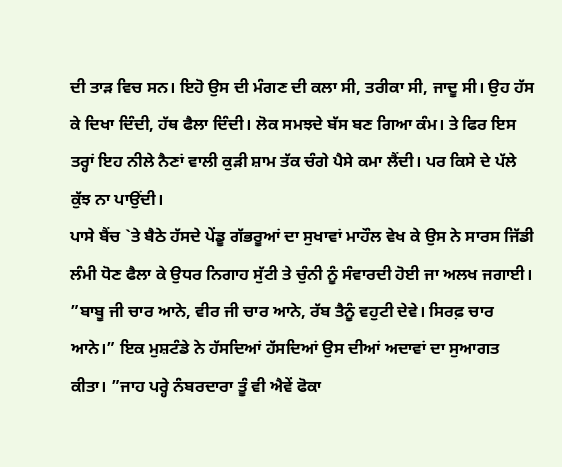ਦੀ ਤਾੜ ਵਿਚ ਸਨ। ਇਹੋ ਉਸ ਦੀ ਮੰਗਣ ਦੀ ਕਲਾ ਸੀ, ਤਰੀਕਾ ਸੀ, ਜਾਦੂ ਸੀ। ਉਹ ਹੱਸ ਕੇ ਦਿਖਾ ਦਿੰਦੀ, ਹੱਥ ਫੈਲਾ ਦਿੰਦੀ। ਲੋਕ ਸਮਝਦੇ ਬੱਸ ਬਣ ਗਿਆ ਕੰਮ। ਤੇ ਫਿਰ ਇਸ ਤਰ੍ਹਾਂ ਇਹ ਨੀਲੇ ਨੈਣਾਂ ਵਾਲੀ ਕੁੜੀ ਸ਼ਾਮ ਤੱਕ ਚੰਗੇ ਪੈਸੇ ਕਮਾ ਲੈਂਦੀ। ਪਰ ਕਿਸੇ ਦੇ ਪੱਲੇ ਕੁੱਝ ਨਾ ਪਾਉਂਦੀ।
ਪਾਸੇ ਬੈਂਚ `ਤੇ ਬੈਠੇ ਹੱਸਦੇ ਪੇਂਡੂ ਗੱਭਰੂਆਂ ਦਾ ਸੁਖਾਵਾਂ ਮਾਹੌਲ ਵੇਖ ਕੇ ਉਸ ਨੇ ਸਾਰਸ ਜਿੱਡੀ ਲੰਮੀ ਧੋਣ ਫੈਲਾ ਕੇ ਉਧਰ ਨਿਗਾਹ ਸੁੱਟੀ ਤੇ ਚੁੰਨੀ ਨੂੰ ਸੰਵਾਰਦੀ ਹੋਈ ਜਾ ਅਲਖ ਜਗਾਈ।
”ਬਾਬੂ ਜੀ ਚਾਰ ਆਨੇ, ਵੀਰ ਜੀ ਚਾਰ ਆਨੇ, ਰੱਬ ਤੈਨੂੰ ਵਹੁਟੀ ਦੇਵੇ। ਸਿਰਫ਼ ਚਾਰ ਆਨੇ।” ਇਕ ਮੁਸ਼ਟੰਡੇ ਨੇ ਹੱਸਦਿਆਂ ਹੱਸਦਿਆਂ ਉਸ ਦੀਆਂ ਅਦਾਵਾਂ ਦਾ ਸੁਆਗਤ ਕੀਤਾ। ”ਜਾਹ ਪਰ੍ਹੇ ਨੰਬਰਦਾਰਾ ਤੂੰ ਵੀ ਐਵੇਂ ਫੋਕਾ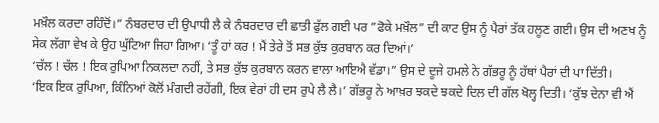ਮਖ਼ੌਲ ਕਰਦਾ ਰਹਿੰਦੋਂ।” ਨੰਬਰਦਾਰ ਦੀ ਉਪਾਧੀ ਲੈ ਕੇ ਨੰਬਰਦਾਰ ਦੀ ਛਾਤੀ ਫੁੱਲ ਗਈ ਪਰ ”ਫੋਕੇ ਮਖ਼ੌਲ” ਦੀ ਕਾਟ ਉਸ ਨੂੰ ਪੈਰਾਂ ਤੱਕ ਹਲੂਣ ਗਈ। ਉਸ ਦੀ ਅਣਖ ਨੂੰ ਸੇਕ ਲੱਗਾ ਵੇਖ ਕੇ ਉਹ ਘੁੱਟਿਆ ਜਿਹਾ ਗਿਆ। ‘ਤੂੰ ਹਾਂ ਕਰ ! ਮੈਂ ਤੇਰੇ ਤੋਂ ਸਭ ਕੁੱਝ ਕੁਰਬਾਨ ਕਰ ਦਿਆਂ।’
‘ਚੱਲ ! ਚੱਲ ! ਇਕ ਰੁਪਿਆ ਨਿਕਲਦਾ ਨਹੀਂ, ਤੇ ਸਭ ਕੁੱਝ ਕੁਰਬਾਨ ਕਰਨ ਵਾਲਾ ਆਇਐ ਵੱਡਾ।” ਉਸ ਦੇ ਦੂਜੇ ਹਮਲੇ ਨੇ ਗੱਭਰੂ ਨੂੰ ਹੱਥਾਂ ਪੈਰਾਂ ਦੀ ਪਾ ਦਿੱਤੀ।
‘ਇਕ ਇਕ ਰੁਪਿਆ, ਕਿੰਨਿਆਂ ਕੋਲੋਂ ਮੰਗਦੀ ਰਹੇਂਗੀ, ਇਕ ਵੇਰਾਂ ਹੀ ਦਸ ਰੁਪੇ ਲੈ ਲੈ।’ ਗੱਭਰੂ ਨੇ ਆਖ਼ਰ ਝਕਦੇ ਝਕਦੇ ਦਿਲ ਦੀ ਗੱਲ ਖੋਲ੍ਹ ਦਿਤੀ। ‘ਕੁੱਝ ਦੇਨਾ ਵੀ ਐਂ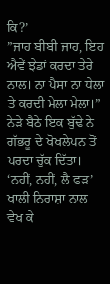ਕਿ?’
”ਜਾਹ ਬੀਬੀ ਜਾਹ, ਇਹ ਐਵੇਂ ਝੇਡਾਂ ਕਰਦਾ ਤੇਰੇ ਨਾਲ। ਨਾ ਪੈਸਾ ਨਾ ਧੇਲਾ ਤੇ ਕਰਦੀ ਮੇਲਾ ਮੇਲਾ।” ਨੇੜੇ ਬੈਠੇ ਇਕ ਬੁੱਢੇ ਨੇ ਗੱਭਰੂ ਦੇ ਖੋਖਲੇਪਨ ਤੋਂ ਪਰਦਾ ਚੁੱਕ ਦਿੱਤਾ।
‘ਨਹੀਂ, ਨਹੀਂ, ਲੈ ਫੜ’ ਖਾਲੀ ਨਿਰਾਸ਼ਾ ਨਾਲ ਵੇਖ ਕੇ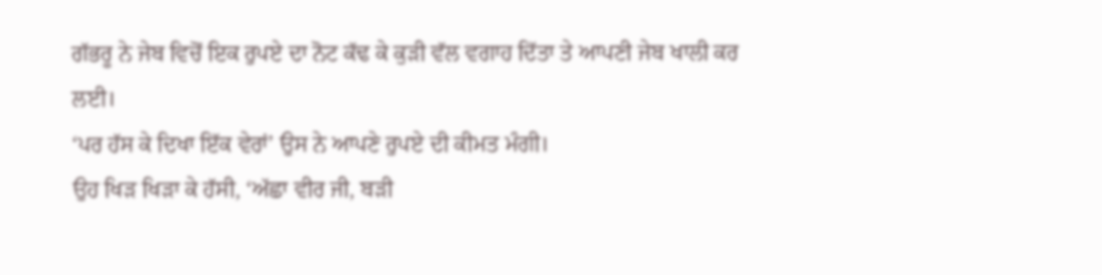ਗੱਭਰੂ ਨੇ ਜੇਬ ਵਿਚੋਂ ਇਕ ਰੁਪਏ ਦਾ ਨੋਟ ਕੱਢ ਕੇ ਕੁੜੀ ਵੱਲ ਵਗਾਹ ਦਿੱਤਾ ਤੇ ਆਪਣੀ ਜੇਬ ਖਾਲੀ ਕਰ ਲਈ।
‘ਪਰ ਹੱਸ ਕੇ ਦਿਖਾ ਇੱਕ ਵੇਰਾਂ’ ਉਸ ਨੇ ਆਪਣੇ ਰੁਪਏ ਦੀ ਕੀਮਤ ਮੰਗੀ।
ਉਹ ਖਿੜ ਖਿੜਾ ਕੇ ਹੱਸੀ, ‘ਅੱਛਾ ਵੀਰ ਜੀ, ਬੜੀ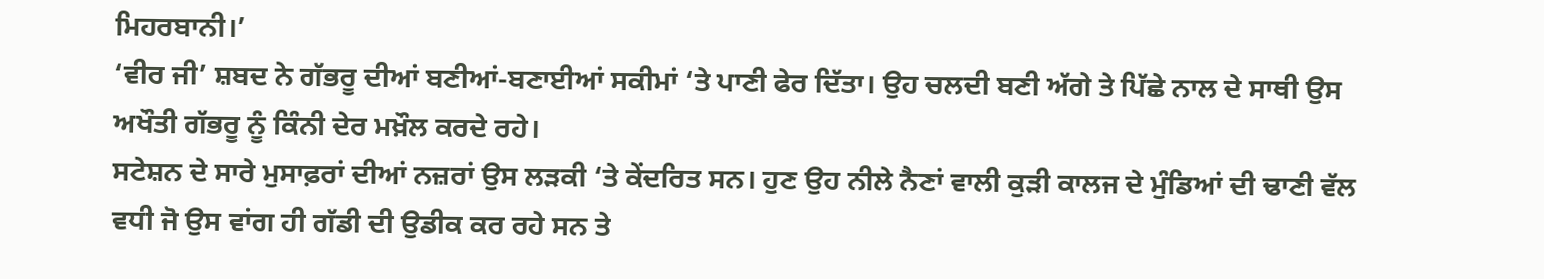ਮਿਹਰਬਾਨੀ।’
‘ਵੀਰ ਜੀ’ ਸ਼ਬਦ ਨੇ ਗੱਭਰੂ ਦੀਆਂ ਬਣੀਆਂ-ਬਣਾਈਆਂ ਸਕੀਮਾਂ ‘ਤੇ ਪਾਣੀ ਫੇਰ ਦਿੱਤਾ। ਉਹ ਚਲਦੀ ਬਣੀ ਅੱਗੇ ਤੇ ਪਿੱਛੇ ਨਾਲ ਦੇ ਸਾਥੀ ਉਸ ਅਖੌਤੀ ਗੱਭਰੂ ਨੂੰ ਕਿੰਨੀ ਦੇਰ ਮਖ਼ੌਲ ਕਰਦੇ ਰਹੇ।
ਸਟੇਸ਼ਨ ਦੇ ਸਾਰੇ ਮੁਸਾਫ਼ਰਾਂ ਦੀਆਂ ਨਜ਼ਰਾਂ ਉਸ ਲੜਕੀ ‘ਤੇ ਕੇਂਦਰਿਤ ਸਨ। ਹੁਣ ਉਹ ਨੀਲੇ ਨੈਣਾਂ ਵਾਲੀ ਕੁੜੀ ਕਾਲਜ ਦੇ ਮੁੰਡਿਆਂ ਦੀ ਢਾਣੀ ਵੱਲ ਵਧੀ ਜੋ ਉਸ ਵਾਂਗ ਹੀ ਗੱਡੀ ਦੀ ਉਡੀਕ ਕਰ ਰਹੇ ਸਨ ਤੇ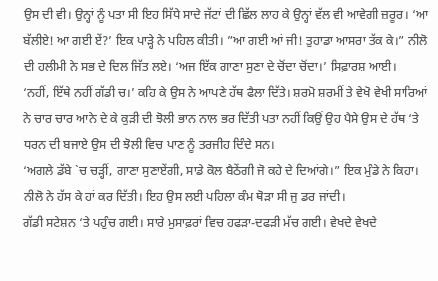ਉਸ ਦੀ ਵੀ। ਉਨ੍ਹਾਂ ਨੂੰ ਪਤਾ ਸੀ ਇਹ ਸਿੱਧੇ ਸਾਦੇ ਜੱਟਾਂ ਦੀ ਛਿੱਲ ਲਾਹ ਕੇ ਉਨ੍ਹਾਂ ਵੱਲ ਵੀ ਆਵੇਗੀ ਜ਼ਰੂਰ। ‘ਆ ਬੱਲੀਏ! ਆ ਗਈ ਏਂ?’ ਇਕ ਪਾੜ੍ਹੇ ਨੇ ਪਹਿਲ ਕੀਤੀ। ”ਆ ਗਈ ਆਂ ਜੀ! ਤੁਹਾਡਾ ਆਸਰਾ ਤੱਕ ਕੇ।” ਨੀਲੋ ਦੀ ਹਲੀਮੀ ਨੇ ਸਭ ਦੇ ਦਿਲ ਜਿੱਤ ਲਏ। ‘ਅਜ ਇੱਕ ਗਾਣਾ ਸੁਣਾ ਦੇ ਚੋਂਦਾ ਚੋਂਦਾ।’ ਸਿਫ਼ਾਰਸ਼ ਆਈ।
‘ਨਹੀਂ, ਇੱਥੇ ਨਹੀਂ ਗੱਡੀ ਚ।’ ਕਹਿ ਕੇ ਉਸ ਨੇ ਆਪਣੇ ਹੱਥ ਫੈਲਾ ਦਿੱਤੇ। ਸ਼ਰਮੋ ਸ਼ਰਮੀਂ ਤੇ ਵੇਖੋ ਵੇਖੀ ਸਾਰਿਆਂ ਨੇ ਚਾਰ ਚਾਰ ਆਨੇ ਦੇ ਕੇ ਕੁੜੀ ਦੀ ਝੋਲੀ ਭਾਨ ਨਾਲ ਭਰ ਦਿੱਤੀ ਪਤਾ ਨਹੀਂ ਕਿਉਂ ਉਹ ਪੈਸੇ ਉਸ ਦੇ ਹੱਥ ‘ਤੇ ਧਰਨ ਦੀ ਬਜਾਏ ਉਸ ਦੀ ਝੋਲੀ ਵਿਚ ਪਾਣ ਨੂੰ ਤਰਜੀਹ ਦਿੰਦੇ ਸਨ।
‘ਅਗਲੇ ਡੱਬੇ `ਚ ਚੜ੍ਹੀਂ, ਗਾਣਾ ਸੁਣਾਏਂਗੀ, ਸਾਡੇ ਕੋਲ ਬੈਠੇਂਗੀ ਜੋ ਕਹੇ ਦੇ ਦਿਆਂਗੇ।” ਇਕ ਮੁੰਡੇ ਨੇ ਕਿਹਾ। ਨੀਲੋ ਨੇ ਹੱਸ ਕੇ ਹਾਂ ਕਰ ਦਿੱਤੀ। ਇਹ ਉਸ ਲਈ ਪਹਿਲਾ ਕੰਮ ਥੋੜਾ ਸੀ ਜੁ ਡਰ ਜਾਂਦੀ।
ਗੱਡੀ ਸਟੇਸ਼ਨ ‘ਤੇ ਪਹੁੰਚ ਗਈ। ਸਾਰੇ ਮੁਸਾਫ਼ਰਾਂ ਵਿਚ ਹਫੜਾ-ਦਫੜੀ ਮੱਚ ਗਈ। ਵੇਖਦੇ ਵੇਖਦੇ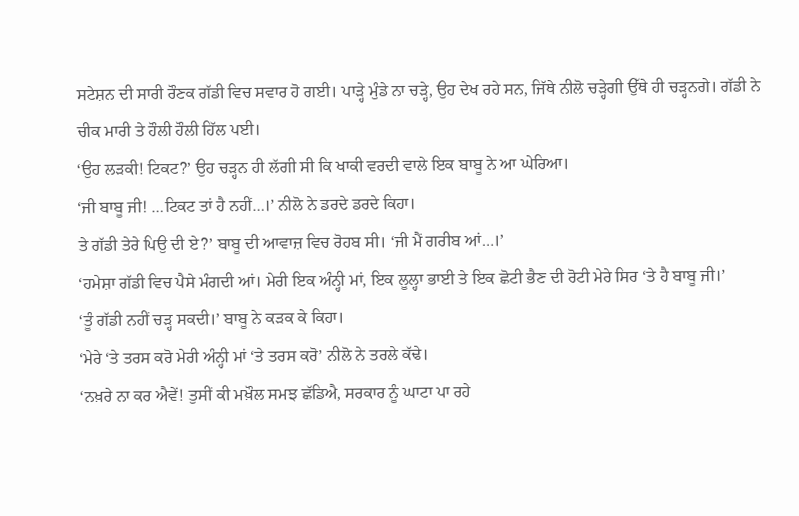ਸਟੇਸ਼ਨ ਦੀ ਸਾਰੀ ਰੌਣਕ ਗੱਡੀ ਵਿਚ ਸਵਾਰ ਹੋ ਗਈ। ਪਾੜ੍ਹੇ ਮੁੰਡੇ ਨਾ ਚੜ੍ਹੇ, ਉਹ ਦੇਖ ਰਹੇ ਸਨ, ਜਿੱਥੇ ਨੀਲੋ ਚੜ੍ਹੇਗੀ ਉੱਥੇ ਹੀ ਚੜ੍ਹਨਗੇ। ਗੱਡੀ ਨੇ ਚੀਕ ਮਾਰੀ ਤੇ ਹੌਲੀ ਹੌਲੀ ਹਿੱਲ ਪਈ।
‘ਉਹ ਲੜਕੀ! ਟਿਕਟ?’ ਉਹ ਚੜ੍ਹਨ ਹੀ ਲੱਗੀ ਸੀ ਕਿ ਖਾਕੀ ਵਰਦੀ ਵਾਲੇ ਇਕ ਬਾਬੂ ਨੇ ਆ ਘੇਰਿਆ।
‘ਜੀ ਬਾਬੂ ਜੀ! …ਟਿਕਟ ਤਾਂ ਹੈ ਨਹੀਂ…।’ ਨੀਲੋ ਨੇ ਡਰਦੇ ਡਰਦੇ ਕਿਹਾ।
ਤੇ ਗੱਡੀ ਤੇਰੇ ਪਿਉ ਦੀ ਏ?’ ਬਾਬੂ ਦੀ ਆਵਾਜ਼ ਵਿਚ ਰੋਹਬ ਸੀ। ‘ਜੀ ਮੈਂ ਗਰੀਬ ਆਂ…।’
‘ਹਮੇਸ਼ਾ ਗੱਡੀ ਵਿਚ ਪੈਸੇ ਮੰਗਦੀ ਆਂ। ਮੇਰੀ ਇਕ ਅੰਨ੍ਹੀ ਮਾਂ, ਇਕ ਲੂਲ੍ਹਾ ਭਾਈ ਤੇ ਇਕ ਛੋਟੀ ਭੈਣ ਦੀ ਰੋਟੀ ਮੇਰੇ ਸਿਰ ‘ਤੇ ਹੈ ਬਾਬੂ ਜੀ।’
‘ਤੂੰ ਗੱਡੀ ਨਹੀਂ ਚੜ੍ਹ ਸਕਦੀ।’ ਬਾਬੂ ਨੇ ਕੜਕ ਕੇ ਕਿਹਾ।
‘ਮੇਰੇ ‘ਤੇ ਤਰਸ ਕਰੋ ਮੇਰੀ ਅੰਨ੍ਹੀ ਮਾਂ ‘ਤੇ ਤਰਸ ਕਰੋ’ ਨੀਲੋ ਨੇ ਤਰਲੇ ਕੱਢੇ।
‘ਨਖ਼ਰੇ ਨਾ ਕਰ ਐਵੇਂ! ਤੁਸੀਂ ਕੀ ਮਖ਼ੌਲ ਸਮਝ ਛੱਡਿਐ, ਸਰਕਾਰ ਨੂੰ ਘਾਟਾ ਪਾ ਰਹੇ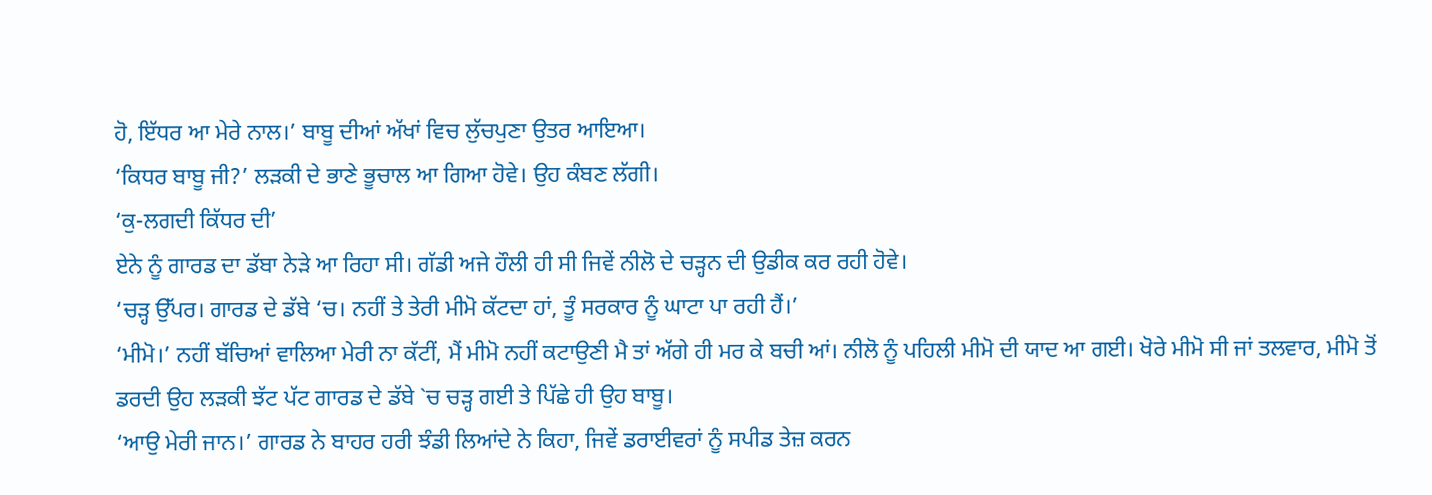ਹੋ, ਇੱਧਰ ਆ ਮੇਰੇ ਨਾਲ।’ ਬਾਬੂ ਦੀਆਂ ਅੱਖਾਂ ਵਿਚ ਲੁੱਚਪੁਣਾ ਉਤਰ ਆਇਆ।
‘ਕਿਧਰ ਬਾਬੂ ਜੀ?’ ਲੜਕੀ ਦੇ ਭਾਣੇ ਭੂਚਾਲ ਆ ਗਿਆ ਹੋਵੇ। ਉਹ ਕੰਬਣ ਲੱਗੀ।
‘ਕੁ-ਲਗਦੀ ਕਿੱਧਰ ਦੀ’
ਏਨੇ ਨੂੰ ਗਾਰਡ ਦਾ ਡੱਬਾ ਨੇੜੇ ਆ ਰਿਹਾ ਸੀ। ਗੱਡੀ ਅਜੇ ਹੌਲੀ ਹੀ ਸੀ ਜਿਵੇਂ ਨੀਲੋ ਦੇ ਚੜ੍ਹਨ ਦੀ ਉਡੀਕ ਕਰ ਰਹੀ ਹੋਵੇ।
‘ਚੜ੍ਹ ਉੱਪਰ। ਗਾਰਡ ਦੇ ਡੱਬੇ ‘ਚ। ਨਹੀਂ ਤੇ ਤੇਰੀ ਮੀਮੋ ਕੱਟਦਾ ਹਾਂ, ਤੂੰ ਸਰਕਾਰ ਨੂੰ ਘਾਟਾ ਪਾ ਰਹੀ ਹੈਂ।’
‘ਮੀਮੋ।’ ਨਹੀਂ ਬੱਚਿਆਂ ਵਾਲਿਆ ਮੇਰੀ ਨਾ ਕੱਟੀਂ, ਮੈਂ ਮੀਮੋ ਨਹੀਂ ਕਟਾਉਣੀ ਮੈ ਤਾਂ ਅੱਗੇ ਹੀ ਮਰ ਕੇ ਬਚੀ ਆਂ। ਨੀਲੋ ਨੂੰ ਪਹਿਲੀ ਮੀਮੋ ਦੀ ਯਾਦ ਆ ਗਈ। ਖੋਰੇ ਮੀਮੋ ਸੀ ਜਾਂ ਤਲਵਾਰ, ਮੀਮੋ ਤੋਂ ਡਰਦੀ ਉਹ ਲੜਕੀ ਝੱਟ ਪੱਟ ਗਾਰਡ ਦੇ ਡੱਬੇ `ਚ ਚੜ੍ਹ ਗਈ ਤੇ ਪਿੱਛੇ ਹੀ ਉਹ ਬਾਬੂ।
‘ਆਉ ਮੇਰੀ ਜਾਨ।’ ਗਾਰਡ ਨੇ ਬਾਹਰ ਹਰੀ ਝੰਡੀ ਲਿਆਂਦੇ ਨੇ ਕਿਹਾ, ਜਿਵੇਂ ਡਰਾਈਵਰਾਂ ਨੂੰ ਸਪੀਡ ਤੇਜ਼ ਕਰਨ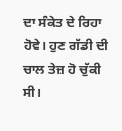ਦਾ ਸੰਕੇਤ ਦੇ ਰਿਹਾ ਹੋਵੇ। ਹੁਣ ਗੱਡੀ ਦੀ ਚਾਲ ਤੇਜ਼ ਹੋ ਚੁੱਕੀ ਸੀ।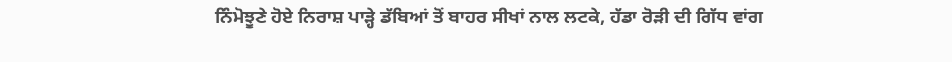ਨਿੰਮੋਝੂਣੇ ਹੋਏ ਨਿਰਾਸ਼ ਪਾੜ੍ਹੇ ਡੱਬਿਆਂ ਤੋਂ ਬਾਹਰ ਸੀਖਾਂ ਨਾਲ ਲਟਕੇ, ਹੱਡਾ ਰੋੜੀ ਦੀ ਗਿੱਧ ਵਾਂਗ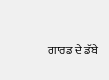ਗਾਰਡ ਦੇ ਡੱਬੇ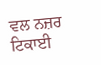ਵਲ ਨਜ਼ਰ ਟਿਕਾਈ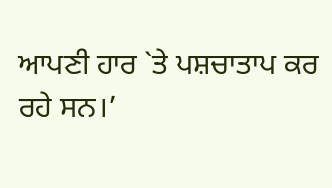ਆਪਣੀ ਹਾਰ `ਤੇ ਪਸ਼ਚਾਤਾਪ ਕਰ ਰਹੇ ਸਨ।’